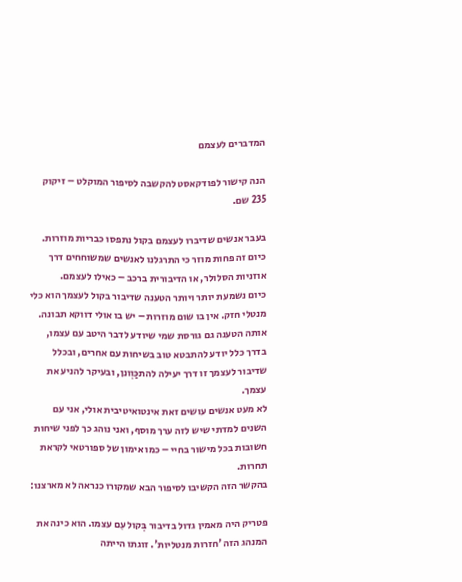המדברים לעצמם

הנה קישור לפודקאסט להקשבה לסיפור המוקלט – זיקוק 235 שם.

בעבר אנשים שדיברו לעצמם בקול נתפסו כבריות מוזרות. כיום זה פחות מוזר כי התרגלנו לאנשים שמשוחחים דרך אוזניות הסלולר, או הדיבורית ברכב – כאילו לעצמם.
כיום נשמעת יותר ויותר הטענה שדיבור בקול לעצמך הוא כלי מנטלי חזק. אין בו שום מוזרות – יש בו אולי דווקא תבונה. אותה הטענה גם גורסת שמי שיודע לדבר היטב עם עצמו, בדרך כלל יודע להתבטא טוב בשיחות עם אחרים, ובכלל שדיבור לעצמך זו דרך יעילה להתכַּוְונן, ובעיקר להניע את עצמך.
לא מעט אנשים עושים זאת אינטואיטיבית אולי, אני עם השנים למדתי שיש לזה ערך מוסף, ואני נוהג כך לפני שיחות חשובות בכל מישור בחיי – כמו אימון של ספורטאי לקראת תחרות.
בהקשר הזה הקשיבו לסיפור הבא שמקורו כנראה לא מארצנו:

פטריק היה מאמין גדול בדיבור בְּקול עִם עצמו. הוא כינה את המנהג הזה 'חזרות מנטליות'. זוגתו הייתה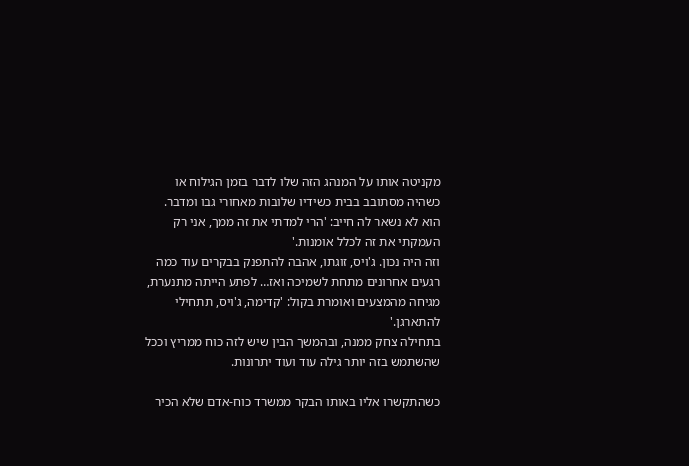מקניטה אותו על המנהג הזה שלו לדבר בזמן הגילוח או כשהיה מסתובב בבית כשידיו שלובות מאחורי גבו ומדבר. הוא לא נשאר לה חייב: 'הרי למדתי את זה ממך, אני רק העמקתי את זה לכלל אומנות.'
וזה היה נכון. ג'ויס, זוגתו, אהבה להתפנק בבקרים עוד כמה רגעים אחרונים מתחת לשמיכה ואז… לפתע הייתה מתנערת, מגיחה מהמצעים ואומרת בקול: 'קדימה, ג'ויס, תתחילי להתארגן.'
בתחילה צחק ממנה, ובהמשך הבין שיש לזה כוח ממריץ וככל שהשתמש בזה יותר גילה עוד ועוד יתרונות.

כשהתקשרו אליו באותו הבקר ממשרד כוח-אדם שלא הכיר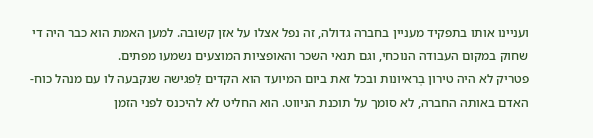ועניינו אותו בתפקיד מעניין בחברה גדולה, זה נפל אצלו על אזן קשובה. למען האמת הוא כבר היה די שחוק במקום העבודה הנוכחי, וגם תנאי השכר והאופציות המוצעים נשמעו מפתים.
פטריק לא היה טירון בְראיונות ובכל זאת ביום המיועד הוא הקדים לַּפגישה שנקבעה לו עם מנהל כוח-האדם באותה החברה, לא סומך על תוכנת הניווט. הוא החליט לא להיכנס לפני הזמן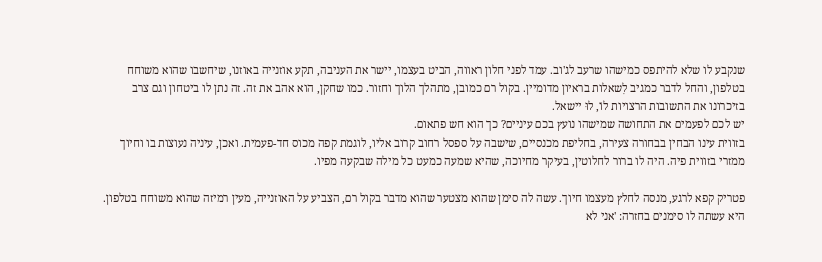שנקבע לו שלא להיתפס כמישהו שרעב לג'וב. עמד לפני חלון ראווה, הביט בעצמו, יישר את העניבה, תקע אוזנייה באוזנו, שיחשבו שהוא משוחח בטלפון, והחל לדבר כמגיב לִשאלות בראיון מדומיין. בקול רם כמובן, מתהלך הלוך וחזור. כמו שחקן, הוא אהב את זה. זה נתן לו ביטחון וגם צרב בזיכרונו את התשובות הרצויות לוֹ, לוּ יישאל.
יש לכם לפעמים את התחושה שמישהו נועץ בכם עיניים? כך הוא חש פתאום.
בזווית עינו הבחין בבחורה צעירה, בחליפת מכנסיים, שישבה על ספסל רחוב קרוב אליו, לוגמת קפה מכוס חד-פעמית. ואכן, עיניה נעוצות בו וחיוך ממזרי בזווית פיה. היה לו ברור לחלוטין, בעיקר מחיוכה, שהיא שמעה כמעט כל מילה שבקעה מפיו.

פטריק קפא לרגע, מנסה לחלץ מעצמו חיוך. עשה לה סימן שהוא מצטער שהוא מדבר בקול רם, הצביע על האוזנייה, מעין רמיזה שהוא משוחח בטלפון.
היא עשתה לו סימנים בחזרה: 'אני לא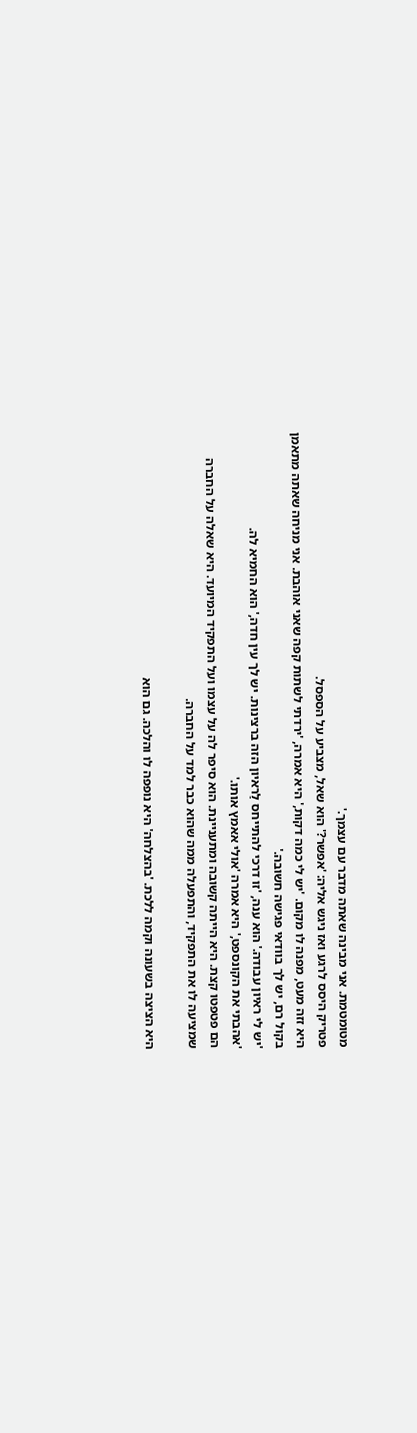מטומטמת. אני מבינה שאתה מדבר עם עצמך.'
פטריק היסס לרגע ואז ניגש אליה: 'אפשר?' הוא שאל, מצביע על הספסל.
היא זזה מעט, מפנה לו מקום. 'יש לי כמה דקות,' היא אמרה, 'ירדתי לשתות קפה שאני אוהבת. אני מניחה שאתה מתאמן בקול רם, יש לך בוודאי פגישה חשובה.'
'יש לי ראיון עבודה.' הוא ענה, 'זו דרכי להתייחס לַראיון הזה ברצינות. יש לך עין חדה,' הוא החמיא לה.
'אהבתי את הקונספט,' היא אמרה 'אולי אאמץ אותו.'
הם פטפטו קצת. היא הייתה קשובה ומתעניינת. הוא סיפר לה על עצמו ועל התפקיד המיועד. היא שאלה על החברה שמציעה לו את התפקיד, והתפעלה ממה שהוא כבר למד על החברה.

היא הציצה בשעונה וקמה ללכת. 'בהצלחה' היא נופפה לו והלכה. גם הוא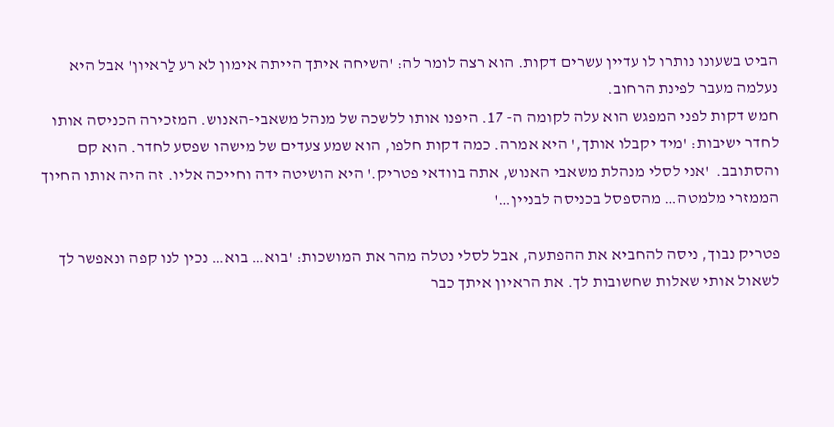הביט בשעונו נותרו לו עדיין עשרים דקות. הוא רצה לומר לה: 'השיחה איתך הייתה אימון לא רע לַראיון' אבל היא נעלמה מעבר לפינת הרחוב.
חמש דקות לפני המפגש הוא עלה לקומה ה- 17. היפנו אותו ללשכה של מנהל משאבי-האנוש. המזכירה הכניסה אותו לחדר ישיבות: 'מיד יקבלו אותך,' היא אמרה. כמה דקות חלפו, הוא שמע צעדים של מישהו שפסע לחדר. הוא קם והסתובב.  'אני לסלי מנהלת משאבי האנוש, אתה בוודאי פטריק.' היא הושיטה ידה וחייכה אליו. זה היה אותו החיוך הממזרי מלמטה… מהספסל בכניסה לבניין…'

פטריק נבוך, ניסה להחביא את ההפתעה, אבל לסלי נטלה מהר את המושכות: 'בוא… בוא… נכין לנו קפה ונאפשר לך לשאול אותי שאלות שחשובות לך. את הראיון איתך כבר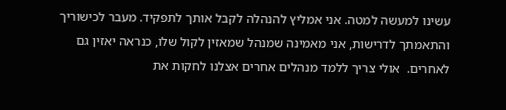עשינו למעשה למטה. אני אמליץ להנהלה לקבל אותך לתפקיד. מעבר לכישוריך והתאמתך לדרישות, אני מאמינה שמנהל שמאזין לקול שלו, כנראה יאזין גם לאחרים.  אולי צריך ללמד מנהלים אחרים אצלנו לחקות את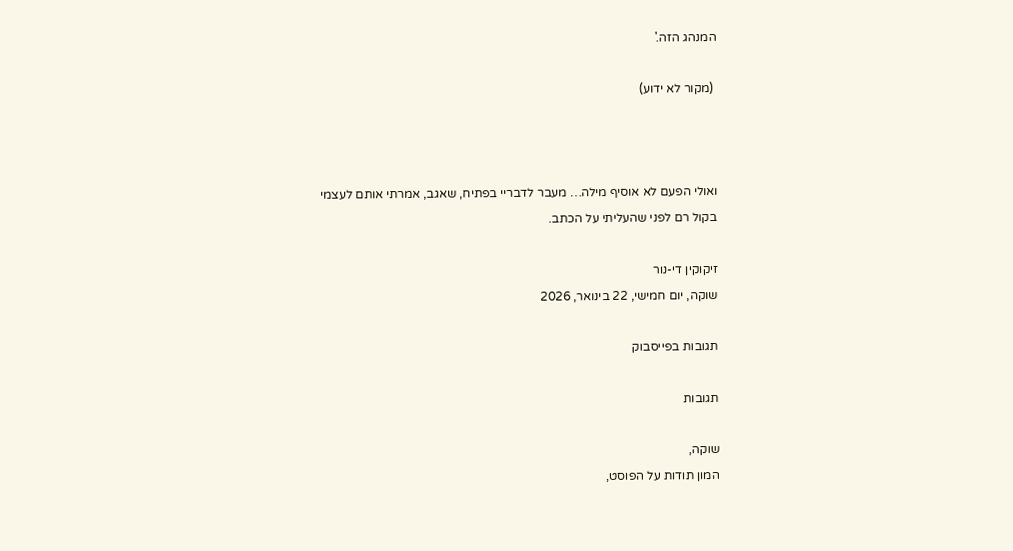המנהג הזה.'

 (מקור לא ידוע)



ואולי הפעם לא אוסיף מילה… מעבר לדבריי בפתיח, שאגב, אמרתי אותם לעצמי בקול רם לפני שהעליתי על הכתב.

זיקוקין די-נור
שוקה, יום חמישי, 22 בינואר, 2026

תגובות בפייסבוק

תגובות

שוקה,
המון תודות על הפוסט,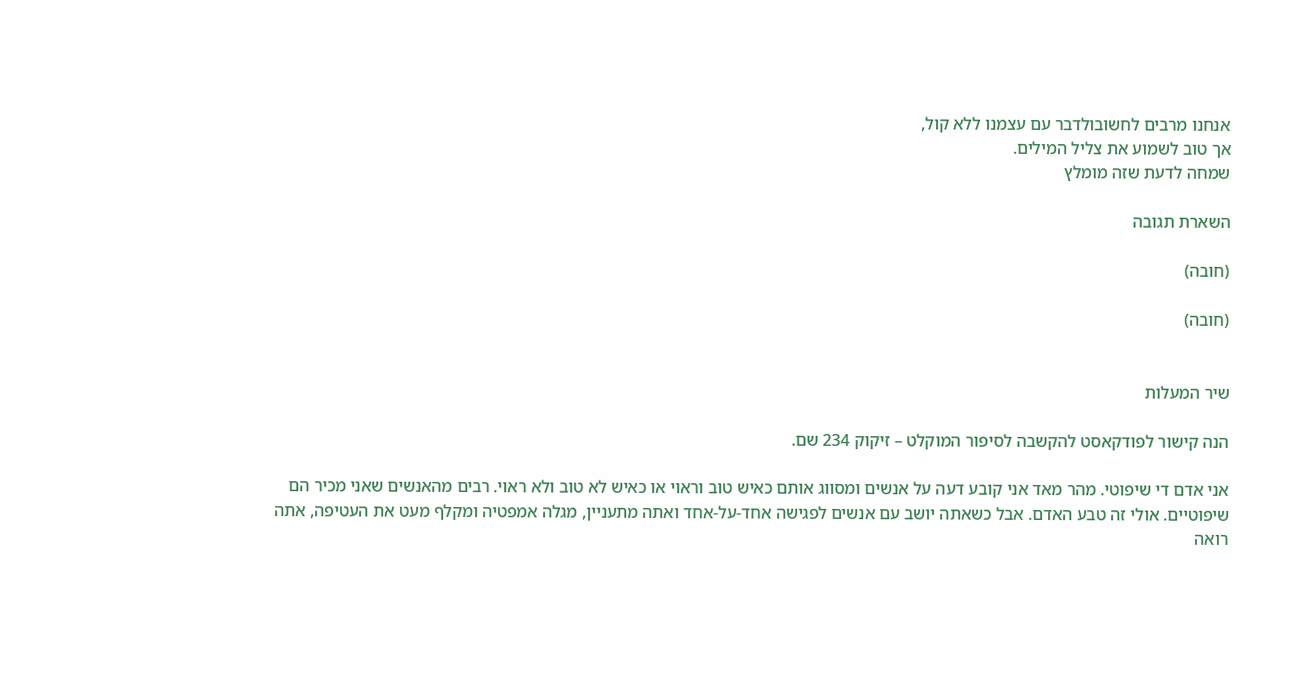אנחנו מרבים לחשובולדבר עם עצמנו ללא קול,
אך טוב לשמוע את צליל המילים.
שמחה לדעת שזה מומלץ

השארת תגובה

(חובה)

(חובה)


שיר המעלות

הנה קישור לפודקאסט להקשבה לסיפור המוקלט – זיקוק 234 שם.

אני אדם די שיפוטי. מהר מאד אני קובע דעה על אנשים ומסווג אותם כאיש טוב וראוי או כאיש לא טוב ולא ראוי. רבים מהאנשים שאני מכיר הם שיפוטיים. אולי זה טבע האדם. אבל כשאתה יושב עם אנשים לפגישה אחד-על-אחד ואתה מתעניין, מגלה אמפטיה ומקלף מעט את העטיפה, אתה רואה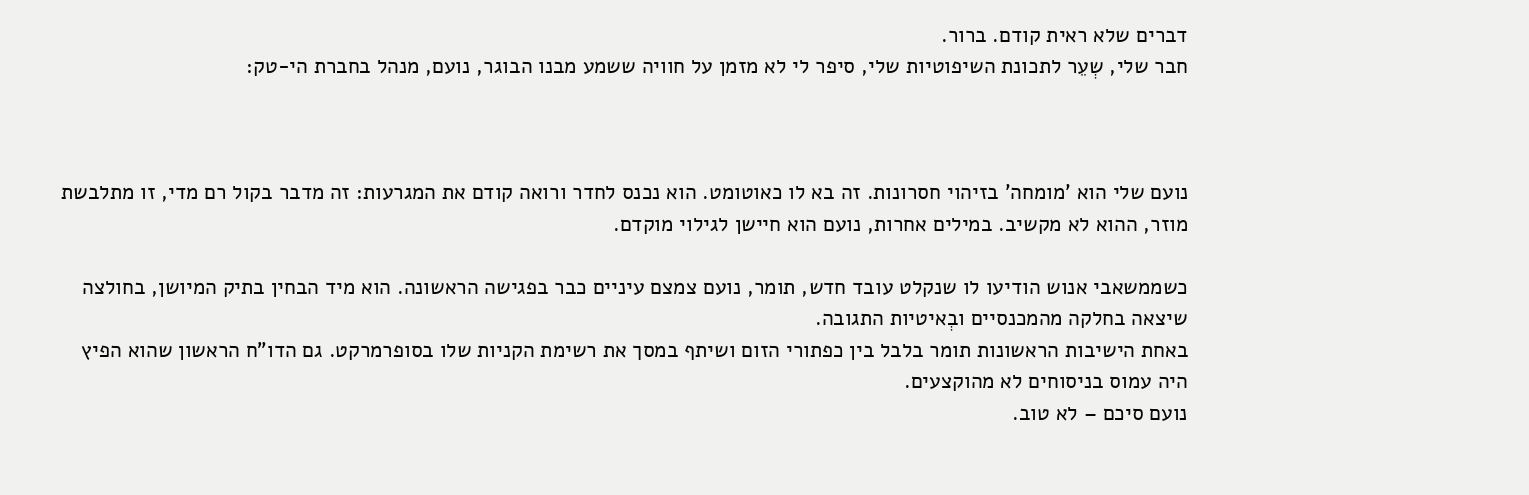דברים שלא ראית קודם. ברור.
חבר שלי, שְעֵר לתכונת השיפוטיות שלי, סיפר לי לא מזמן על חוויה ששמע מבנו הבוגר, נועם, מנהל בחברת הי-טק:



נועם שלי הוא 'מומחה' בזיהוי חסרונות. זה בא לו כאוטומט. הוא נכנס לחדר ורואה קודם את המגרעות: זה מדבר בקול רם מדי, זו מתלבשת מוזר, ההוא לא מקשיב. במילים אחרות, נועם הוא חיישן לגילוי מוקדם.

כשממשאבי אנוש הודיעו לו שנקלט עובד חדש, תומר, נועם צמצם עיניים כבר בפגישה הראשונה. הוא מיד הבחין בתיק המיושן, בחולצה שיצאה בחלקה מהמכנסיים ובְאיטיות התגובה.
באחת הישיבות הראשונות תומר בלבל בין כפתורי הזום ושיתף במסך את רשימת הקניות שלו בסופרמרקט. גם הדו"ח הראשון שהוא הפיץ היה עמוס בניסוחים לא מהוקצעים.
נועם סיכם – לא טוב.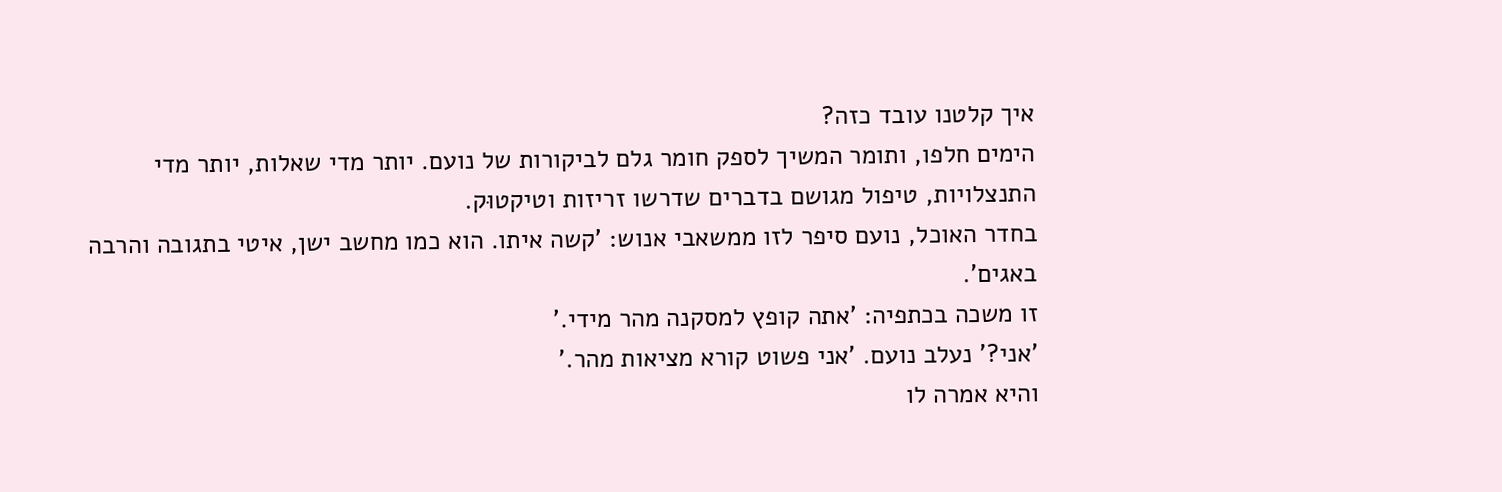איך קלטנו עובד כזה?
הימים חלפו, ותומר המשיך לספק חומר גלם לביקורות של נועם. יותר מדי שאלות, יותר מדי התנצלויות, טיפול מגושם בדברים שדרשו זריזות וטיקטוּק.
בחדר האוכל, נועם סיפר לזו ממשאבי אנוש: 'קשה איתו. הוא כמו מחשב ישן, איטי בתגובה והרבה באגים'.
זו משכה בכתפיה: 'אתה קופץ למסקנה מהר מידי.'
'אני?' נעלב נועם. 'אני פשוט קורא מציאות מהר.'
והיא אמרה לו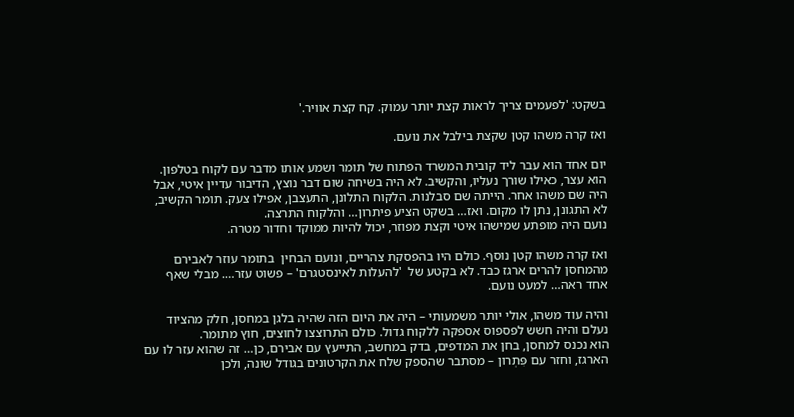בשקט: 'לפעמים צריך לראות קצת יותר עמוק. קח קצת אוויר.'

ואז קרה משהו קטן שקצת בילבל את נועם.

יום אחד הוא עבר ליד קובית המשרד הפתוח של תומר ושמע אותו מדבר עם לקוח בטלפון. הוא עצר, כאילו שורך נעליו, והקשיב. לא היה בשיחה שום דבר נוצץ, הדיבור עדיין איטי, אבל היה שם משהו אחר. הייתה שם סבלנות. הלקוח התלונן, התעצבן, אפילו צעק. תומר הקשיב, לא התגונן, נתן לו מקום. ואז… בשקט הציע פיתרון… והלקוח התרצה.
נועם היה מופתע שמישהו איטי וקצת מפוזר, יכול להיות ממוקד וחדור מטרה.

ואז קרה משהו קטן נוסף. כולם היו בהפסקת צהריים, ונועם הבחין  בתומר עוזר לאבירם מהמחסן להרים ארגז כבד. לא בקטע של  'להעלות לאינסטגרם' – פשוט עזר…. מבלי שאף אחד ראה… למעט נועם.

והיה עוד משהו, אולי יותר משמעותי – היה את היום הזה שהיה בלגן במחסן, חלק מהציוד נעלם והיה חשש לפספוס אספקה ללקוח גדול. כולם התרוצצו לחוצים, חוץ מתומר.
הוא נכנס למחסן, בחן את המדפים, בדק במחשב, התייעץ עם אבירם, כן… זה שהוא עזר לו עם הארגז, וחזר עם פִּתְרון – מסתבר שהספק שלח את הקרטונים בגודל שונה, ולכן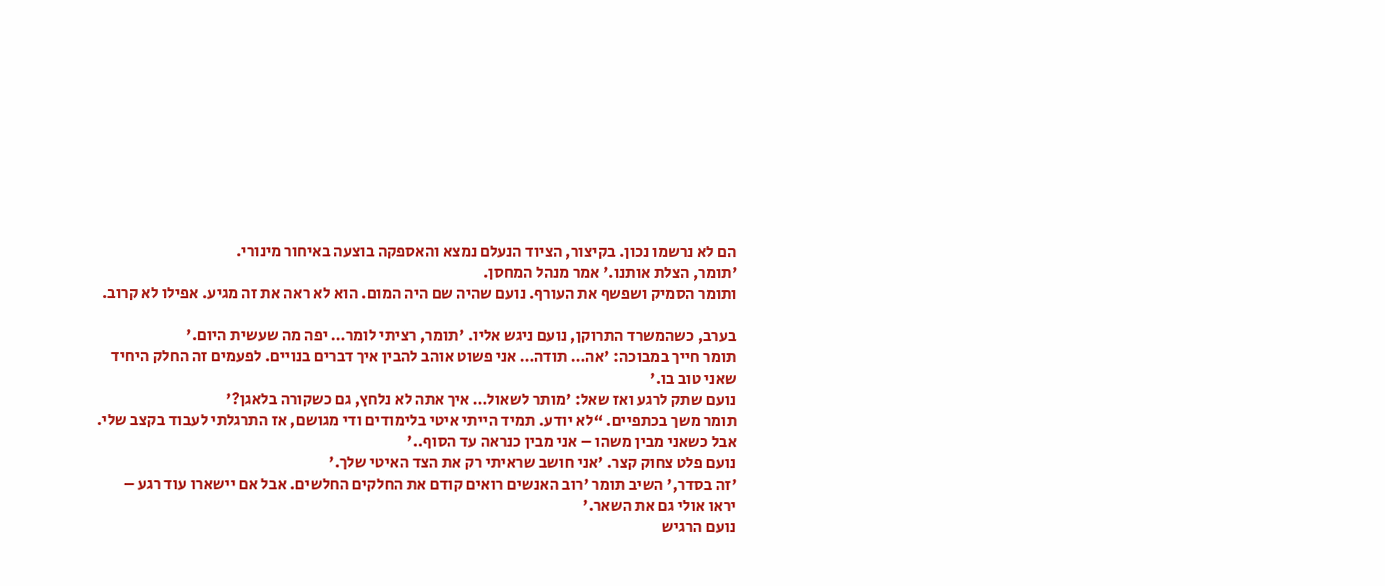הם לא נרשמו נכון. בקיצור, הציוד הנעלם נמצא והאספקה בוצעה באיחור מינורי.
'תומר, הצלת אותנו.' אמר מנהל המחסן.
ותומר הסמיק ושפשף את העורף. נועם שהיה שם היה המום. הוא לא ראה את זה מגיע. אפילו לא קרוב.

בערב, כשהמשרד התרוקן, נועם ניגש אליו. 'תומר, רציתי לומר… יפה מה שעשית היום.'
תומר חייך במבוכה: 'אה… תודה… אני פשוט אוהב להבין איך דברים בנויים. לפעמים זה החלק היחיד שאני טוב בו.'
נועם שתק לרגע ואז שאל: 'מותר לשאול… איך אתה לא נלחץ, גם כשקורה בלאגן?'
תומר משך בכתפיים. “לא יודע. תמיד הייתי איטי בלימודים ודי מגושם, אז התרגלתי לעבוד בקצב שלי. אבל כשאני מבין משהו – אני מבין כנראה עד הסוף..'
נועם פלט צחוק קצר. 'אני חושב שראיתי רק את הצד האיטי שלך.'
'זה בסדר,' השיב תומר 'רוב האנשים רואים קודם את החלקים החלשים. אבל אם יישארו עוד רגע – יראו אולי גם את השאר.'
נועם הרגיש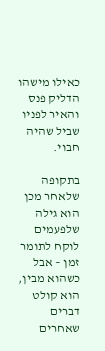כאילו מישהו הדליק פנס והאיר לפניו שביל שהיה חבוי.

בתקופה שלאחר מכן הוא גילה שלפעמים לוקח לתומר זמן – אבל כשהוא מבין, הוא קולט דברים שאחרים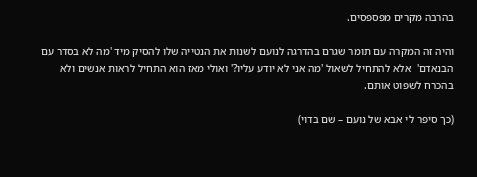בהרבה מקרים מפספסים.

והיה זה המקרה עם תומר שגרם בהדרגה לנועם לשנות את הנטייה שלו להסיק מיד 'מה לא בסדר עם הבנאדם'  אלא להתחיל לשאול 'מה אני לא יודע עליו?' ואולי מאז הוא התחיל לראות אנשים ולא בהכרח לשפוט אותם.

(כך סיפר לי אבא של נועם – שם בדוי)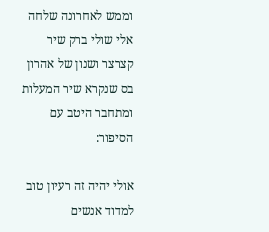וממש לאחרונה שלחה אלי שולי ברק שיר קצרצר ושנון של אהרון בס שנקרא שיר המעלות ומתחבר היטב עם הסיפור:

אולי יהיה זה רעיון טוב
למדוד אנשים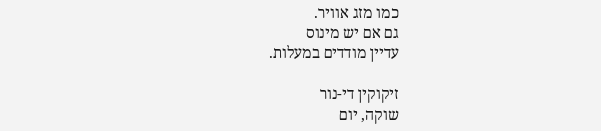כמו מזג אוויר.
גם אם יש מינוס
עדיין מודדים במעלות.

זיקוקין די-נור
שוקה, יום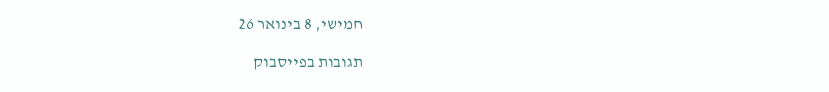חמישי, 8 בינואר 26

תגובות בפייסבוק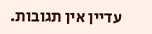עדיין אין תגובות.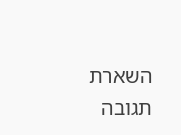השארת תגובה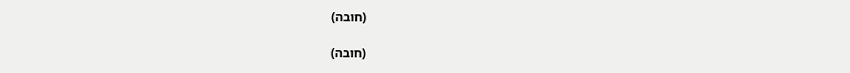(חובה)

(חובה)